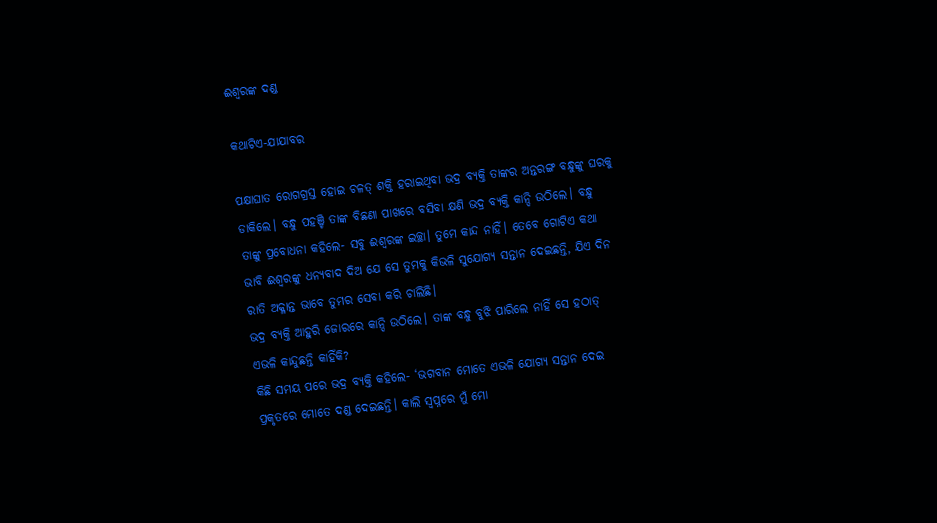ଈଶ୍ବରଙ୍କ ଦଣ୍ଡ

କଥାଟିଏ-ଯାଯାବର

ପକ୍ଷାଘାତ ରୋଗଗ୍ରସ୍ତ ହୋଇ ଚଳତ୍‌ ଶକ୍ତି ହରାଇଥିବା ଭଦ୍ର ବ୍ୟକ୍ତି ତାଙ୍କର ଅନ୍ତରଙ୍ଗ ବନ୍ଧୁଙ୍କୁ ଘରକୁ ଡାକିଲେ। ବନ୍ଧୁ ପହଞ୍ଚି ତାଙ୍କ ବିଛଣା ପାଖରେ ବସିବା କ୍ଷଣି ଭଦ୍ର ବ୍ୟକ୍ତି କାନ୍ଦି ଉଠିଲେ। ବନ୍ଧୁ ତାଙ୍କୁ ପ୍ରବୋଧନା କହିଲେ- ସବୁ ଈଶ୍ବରଙ୍କ ଇଚ୍ଛା। ତୁମେ କାନ୍ଦ ନାହିଁ। ତେବେ ଗୋଟିଏ କଥା ଭାବି ଈଶ୍ବରଙ୍କୁ ଧନ୍ୟବାଦ ଦିଅ ଯେ ସେ ତୁମକୁ କିଭଳି ସୁଯୋଗ୍ୟ ସନ୍ତାନ ଦେଇଛନ୍ତି, ଯିଏ ଦିନ ରାତି ଅକ୍ଳାନ୍ତ ଭାବେ ତୁମର ସେବା କରି ଚାଲିଛି।
ଭଦ୍ର ବ୍ୟକ୍ତି ଆହୁରି ଜୋରରେ କାନ୍ଦି ଉଠିଲେ। ତାଙ୍କ ବନ୍ଧୁ ବୁଝି ପାରିଲେ ନାହିଁ ସେ ହଠାତ୍‌ ଏଭଳି କାନ୍ଦୁଛନ୍ତି କାହିଁକି?
କିଛି ସମୟ ପରେ ଭଦ୍ର ବ୍ୟକ୍ତି କହିଲେ- ‘ଭଗବାନ ମୋତେ ଏଭଳି ଯୋଗ୍ୟ ସନ୍ତାନ ଦେଇ ପ୍ରକୃତରେ ମୋତେ ଦଣ୍ଡ ଦେଇଛନ୍ତି। କାଲି ସ୍ବପ୍ନରେ ମୁଁ ମୋ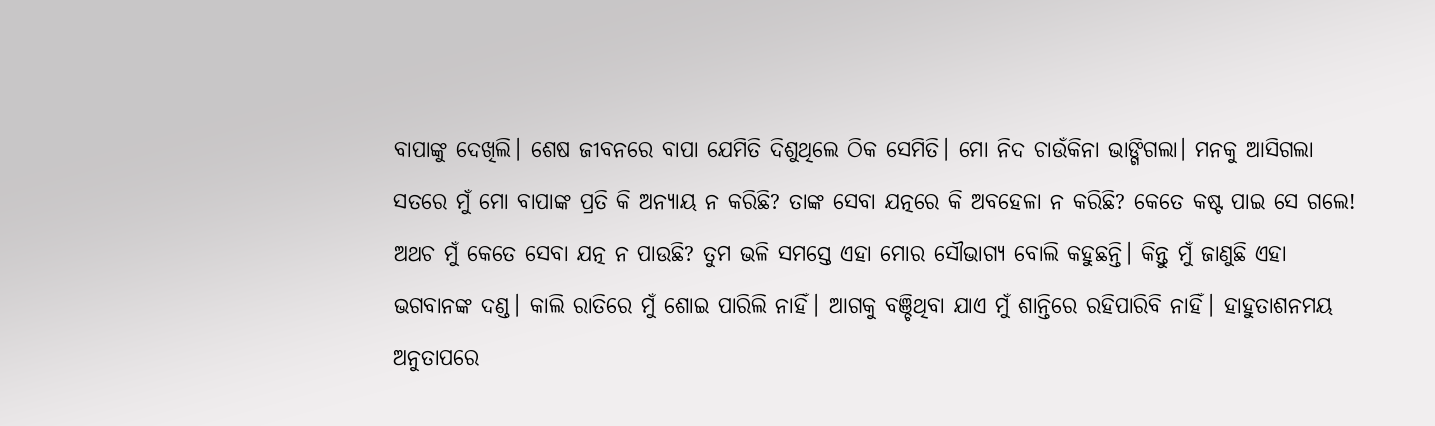ବାପାଙ୍କୁ ଦେଖିଲି। ଶେଷ ଜୀବନରେ ବାପା ଯେମିତି ଦିଶୁଥିଲେ ଠିକ ସେମିତି। ମୋ ନିଦ ଚାଉଁକିନା ଭାଙ୍ଗିଗଲା। ମନକୁ ଆସିଗଲା ସତରେ ମୁଁ ମୋ ବାପାଙ୍କ ପ୍ରତି କି ଅନ୍ୟାୟ ନ କରିଛି? ତାଙ୍କ ସେବା ଯତ୍ନରେ କି ଅବହେଳା ନ କରିଛି? କେତେ କଷ୍ଟ ପାଇ ସେ ଗଲେ! ଅଥଚ ମୁଁ କେତେ ସେବା ଯତ୍ନ ନ ପାଉଛି? ତୁମ ଭଳି ସମସ୍ତେ ଏହା ମୋର ସୌଭାଗ୍ୟ ବୋଲି କହୁଛନ୍ତି। କିନ୍ତୁ ମୁଁ ଜାଣୁଛି ଏହା ଭଗବାନଙ୍କ ଦଣ୍ଡ। କାଲି ରାତିରେ ମୁଁ ଶୋଇ ପାରିଲି ନାହିଁ। ଆଗକୁ ବଞ୍ଚିଥିବା ଯାଏ ମୁଁ ଶାନ୍ତିରେ ରହିପାରିବି ନାହିଁ। ହାହୁତାଶନମୟ ଅନୁତାପରେ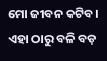ମୋ ଜୀବନ କଟିବ। ଏହା ଠାରୁ ବଳି ବଡ଼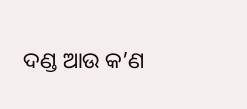ଦଣ୍ଡ ଆଉ କ’ଣ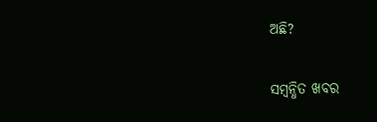ଅଛି?

ସମ୍ବନ୍ଧିତ ଖବର